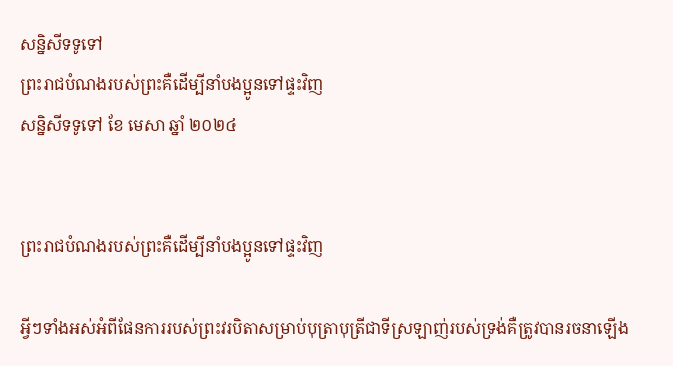សន្និសីទទូទៅ
ព្រះរាជបំណងរបស់ព្រះគឺដើម្បីនាំបងប្អូនទៅផ្ទះវិញ
សន្និសីទទូទៅ ខែ មេសា ឆ្នាំ ២០២៤


ព្រះរាជបំណងរបស់ព្រះគឺដើម្បីនាំបងប្អូនទៅផ្ទះវិញ

អ្វីៗទាំងអស់អំពីផែនការរបស់ព្រះវរបិតាសម្រាប់បុត្រាបុត្រីជាទីស្រឡាញ់របស់ទ្រង់គឺត្រូវបានរចនាឡើង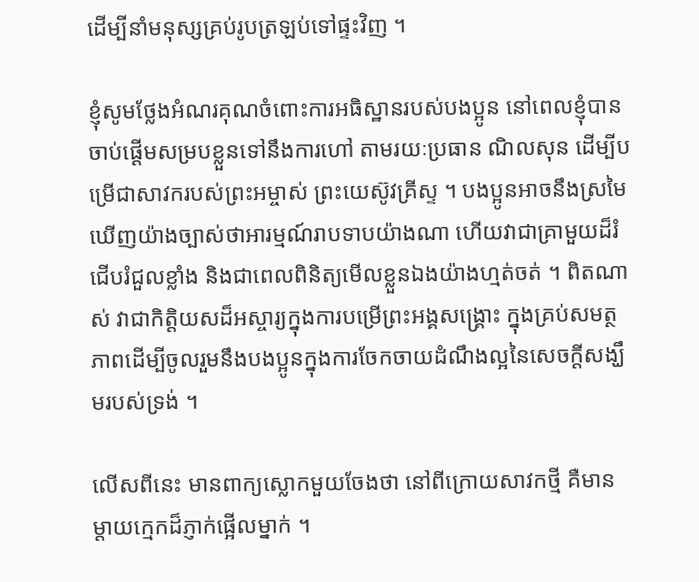ដើម្បីនាំមនុស្សគ្រប់រូបត្រឡប់ទៅផ្ទះវិញ ។

ខ្ញុំសូមថ្លែងអំណរគុណចំពោះការអធិស្ឋានរបស់បងប្អូន នៅពេលខ្ញុំបានចាប់ផ្ដើមសម្របខ្លួនទៅនឹងការហៅ តាមរយៈប្រធាន ណិលសុន ដើម្បីបម្រើជាសាវករបស់ព្រះអម្ចាស់ ព្រះយេស៊ូវគ្រីស្ទ ។ បងប្អូនអាចនឹងស្រមៃឃើញយ៉ាងច្បាស់ថាអារម្មណ៍រាបទាបយ៉ាងណា ហើយវាជាគ្រាមួយដ៏រំជើបរំជួលខ្លាំង និងជាពេលពិនិត្យមើលខ្លួនឯងយ៉ាងហ្មត់ចត់ ។ ពិតណាស់ វាជាកិត្តិយសដ៏អស្ចារ្យក្នុងការបម្រើព្រះអង្គសង្រ្គោះ ក្នុងគ្រប់សមត្ថភាពដើម្បីចូលរួមនឹងបងប្អូនក្នុងការចែកចាយដំណឹងល្អនៃសេចក្ដីសង្ឃឹមរបស់ទ្រង់ ។

លើសពីនេះ មានពាក្យស្លោកមួយចែងថា នៅពីក្រោយសាវកថ្មី គឺមានម្តាយក្មេកដ៏ភ្ញាក់ផ្អើលម្នាក់ ។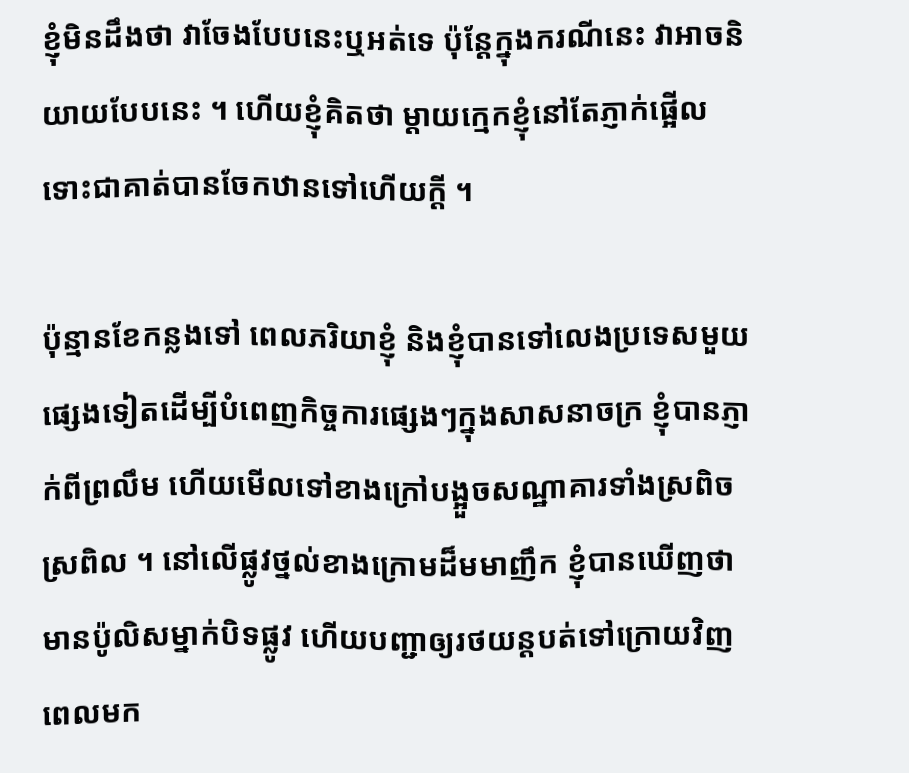ខ្ញុំមិនដឹងថា វាចែងបែបនេះឬអត់ទេ ប៉ុន្តែក្នុងករណីនេះ វាអាចនិយាយបែបនេះ ។ ហើយខ្ញុំគិតថា ម្ដាយក្មេកខ្ញុំនៅតែភ្ញាក់ផ្អើល ទោះជាគាត់បានចែកឋានទៅហើយក្ដី ។

ប៉ុន្មានខែកន្លងទៅ ពេលភរិយាខ្ញុំ និងខ្ញុំបានទៅលេងប្រទេសមួយផ្សេងទៀតដើម្បីបំពេញកិច្ចការផ្សេងៗក្នុងសាសនាចក្រ ខ្ញុំបានភ្ញាក់ពីព្រលឹម ហើយមើលទៅខាងក្រៅបង្អួចសណ្ឋាគារទាំងស្រពិចស្រពិល ។ នៅលើផ្លូវថ្នល់ខាងក្រោមដ៏មមាញឹក ខ្ញុំបានឃើញថាមានប៉ូលិសម្នាក់បិទផ្លូវ ហើយបញ្ជាឲ្យរថយន្តបត់ទៅក្រោយវិញពេលមក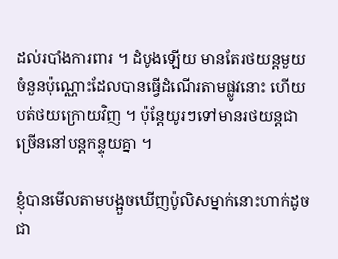ដល់របាំងការពារ ។ ដំបូងឡើយ មានតែរថយន្តមួយចំនួនប៉ុណ្ណោះដែលបានធ្វើដំណើរតាមផ្លូវនោះ ហើយបត់ថយក្រោយវិញ ។ ប៉ុន្តែយូរៗទៅមានរថយន្តជាច្រើននៅបន្តកន្ទុយគ្នា ។

ខ្ញុំបានមើលតាមបង្អួចឃើញប៉ូលិសម្នាក់នោះហាក់ដូចជា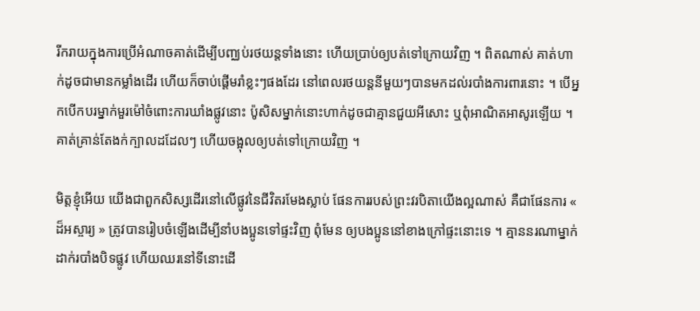រីករាយក្នុងការប្រើអំណាចគាត់ដើម្បីបញ្ឈប់រថយន្តទាំងនោះ ហើយប្រាប់ឲ្យបត់ទៅក្រោយវិញ ។ ពិតណាស់ គាត់ហាក់ដូចជាមានកម្លាំងដើរ ហើយក៏ចាប់ផ្ដើមរាំខ្លះៗផងដែរ នៅពេលរថយន្តនីមួយៗបានមកដល់របាំងការពារនោះ ។ បើអ្នកបើកបរម្នាក់មួរម៉ៅចំពោះការឃាំងផ្លូវនោះ ប៉ូសិសម្នាក់នោះហាក់ដូចជាគ្មានជួយអីសោះ ឬពុំអាណិតអាសូរឡើយ ។ គាត់គ្រាន់តែងក់ក្បាលដដែលៗ ហើយចង្អុលឲ្យបត់ទៅក្រោយវិញ ។

មិត្តខ្ញុំអើយ យើងជាពួកសិស្សដើរនៅលើផ្លូវនៃជីវិតរមែងស្លាប់ ផែនការរបស់ព្រះវរបិតាយើងល្អណាស់ គឺជាផែនការ « ដ៏អស្ចារ្យ » ត្រូវបានរៀបចំឡើងដើម្បីនាំបងប្អូនទៅផ្ទះវិញ ពុំមែន ឲ្យបងប្អូននៅខាងក្រៅផ្ទះនោះទេ ។ គ្មាននរណាម្នាក់ដាក់របាំងបិទផ្លូវ ហើយឈរនៅទីនោះដើ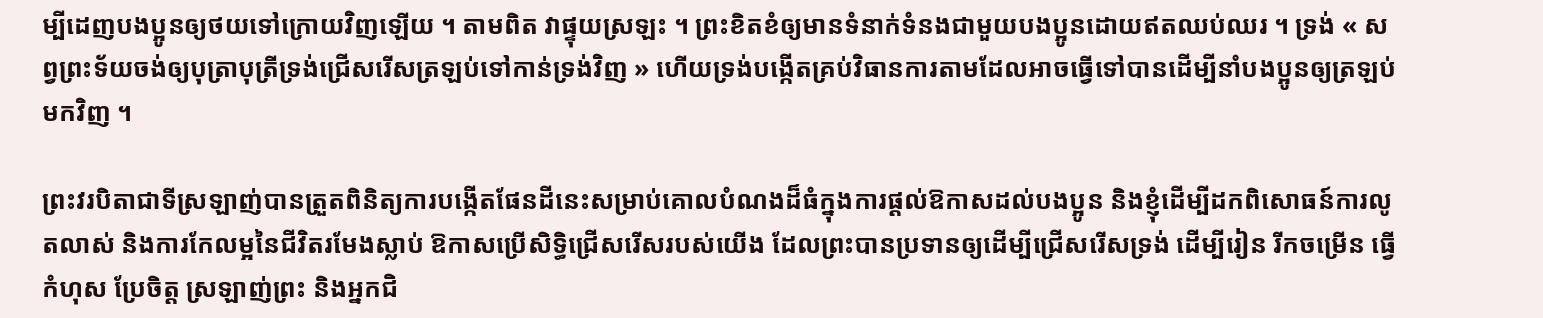ម្បីដេញបងប្អូនឲ្យថយទៅក្រោយវិញឡើយ ។ តាមពិត វាផ្ទុយស្រឡះ ។ ព្រះខិតខំឲ្យមានទំនាក់ទំនងជាមួយបងប្អូនដោយឥតឈប់ឈរ ។ ទ្រង់ « សព្វព្រះទ័យចង់ឲ្យបុត្រាបុត្រីទ្រង់ជ្រើសរើសត្រឡប់ទៅកាន់ទ្រង់វិញ » ហើយទ្រង់បង្កើតគ្រប់វិធានការតាមដែលអាចធ្វើទៅបានដើម្បីនាំបងប្អូនឲ្យត្រឡប់មកវិញ ។

ព្រះវរបិតាជាទីស្រឡាញ់បានត្រួតពិនិត្យការបង្កើតផែនដីនេះសម្រាប់គោលបំណងដ៏ធំក្នុងការផ្ដល់ឱកាសដល់បងប្អូន និងខ្ញុំដើម្បីដកពិសោធន៍ការលូតលាស់ និងការកែលម្អនៃជីវិតរមែងស្លាប់ ឱកាសប្រើសិទ្ធិជ្រើសរើសរបស់យើង ដែលព្រះបានប្រទានឲ្យដើម្បីជ្រើសរើសទ្រង់ ដើម្បីរៀន រីកចម្រើន ធ្វើកំហុស ប្រែចិត្ត ស្រឡាញ់ព្រះ និងអ្នកជិ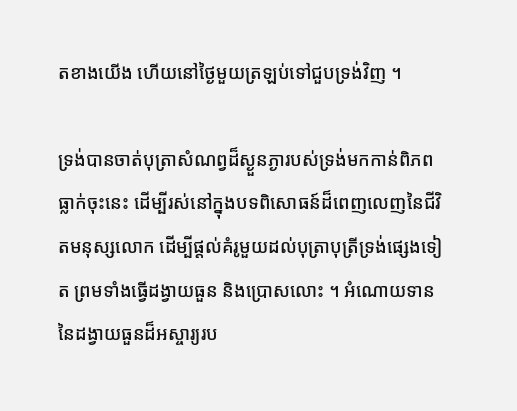តខាងយើង ហើយនៅថ្ងៃមួយត្រឡប់ទៅជួបទ្រង់វិញ ។

ទ្រង់បានចាត់បុត្រាសំណព្វដ៏ស្ងួនភ្ងារបស់ទ្រង់មកកាន់ពិភពធ្លាក់ចុះនេះ ដើម្បីរស់នៅក្នុងបទពិសោធន៍ដ៏ពេញលេញនៃជីវិតមនុស្សលោក ដើម្បីផ្ដល់គំរូមួយដល់បុត្រាបុត្រីទ្រង់ផ្សេងទៀត ព្រមទាំងធ្វើដង្វាយធួន និងប្រោសលោះ ។ អំណោយទាននៃដង្វាយធួនដ៏អស្ចារ្យរប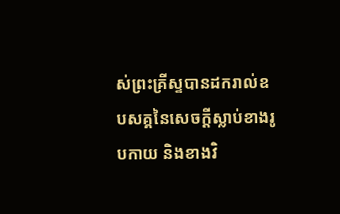ស់ព្រះគ្រីស្ទបានដករាល់ឧបសគ្គនៃសេចក្ដីស្លាប់ខាងរូបកាយ និងខាងវិ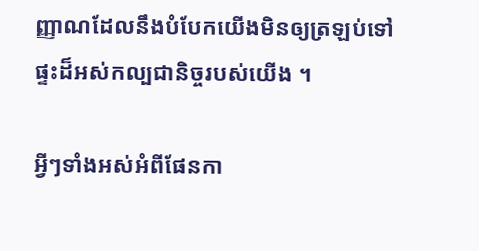ញ្ញាណដែលនឹងបំបែកយើងមិនឲ្យត្រឡប់ទៅផ្ទះដ៏អស់កល្បជានិច្ចរបស់យើង ។

អ្វីៗទាំងអស់អំពីផែនកា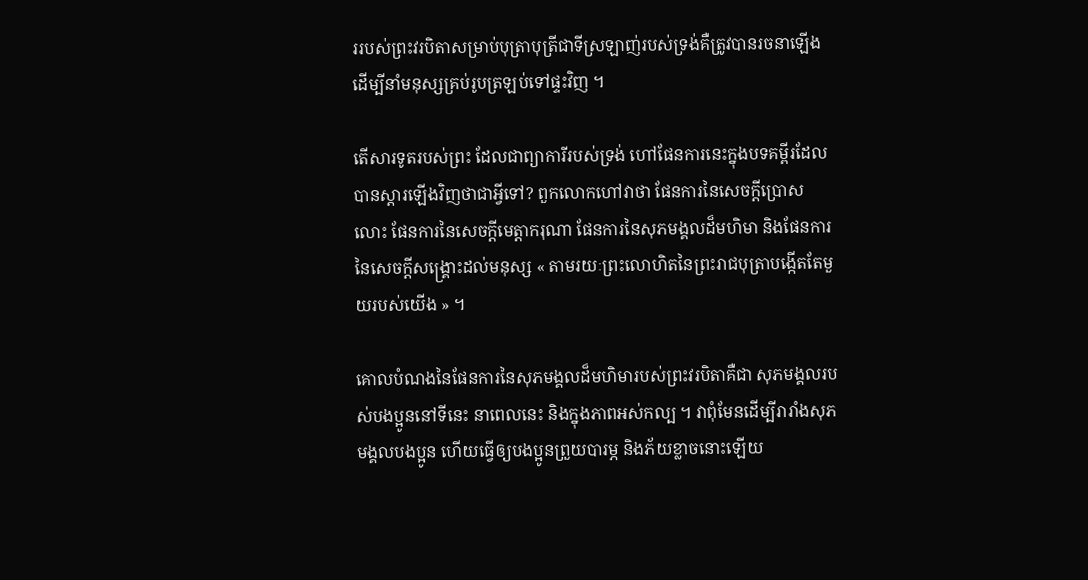ររបស់ព្រះវរបិតាសម្រាប់បុត្រាបុត្រីជាទីស្រឡាញ់របស់ទ្រង់គឺត្រូវបានរចនាឡើងដើម្បីនាំមនុស្សគ្រប់រូបត្រឡប់ទៅផ្ទះវិញ ។

តើសារទូតរបស់ព្រះ ដែលជាព្យាការីរបស់ទ្រង់ ហៅផែនការនេះក្នុងបទគម្ពីរដែលបានស្ដារឡើងវិញថាជាអ្វីទៅ? ពួកលោកហៅវាថា ផែនការនៃសេចក្ដីប្រោសលោះ ផែនការនៃសេចក្តីមេត្តាករុណា ផែនការនៃសុភមង្គលដ៏មហិមា និងផែនការនៃសេចក្ដីសង្គ្រោះដល់មនុស្ស « តាមរយៈព្រះលោហិតនៃព្រះរាជបុត្រាបង្កើតតែមួយរបស់យើង » ។

គោលបំណងនៃផែនការនៃសុភមង្គលដ៏មហិមារបស់ព្រះវរបិតាគឺជា សុភមង្គលរបស់បងប្អូននៅទីនេះ នាពេលនេះ និងក្នុងភាពអស់កល្ប ។ វាពុំមែនដើម្បីរារាំងសុភមង្គលបងប្អូន ហើយធ្វើឲ្យបងប្អូនព្រួយបារម្ភ និងភ័យខ្លាចនោះឡើយ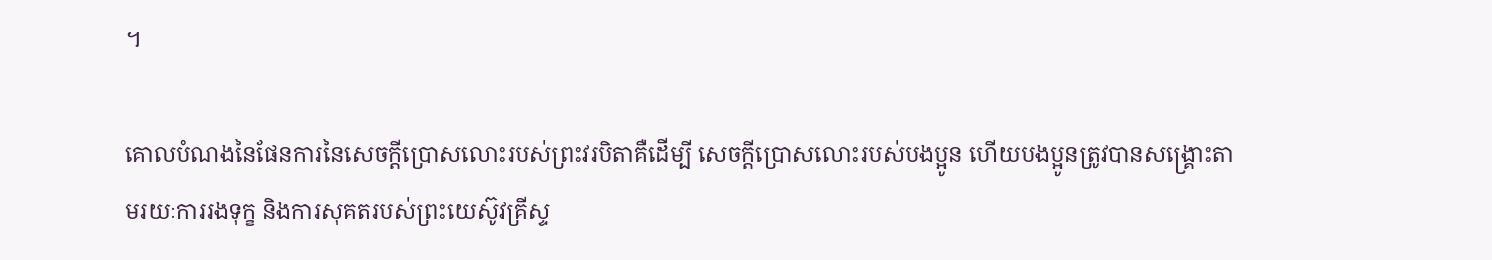។

គោលបំណងនៃផែនការនៃសេចក្ដីប្រោសលោះរបស់ព្រះវរបិតាគឺដើម្បី សេចក្ដីប្រោសលោះរបស់បងប្អូន ហើយបងប្អូនត្រូវបានសង្គ្រោះតាមរយៈការរងទុក្ខ និងការសុគតរបស់ព្រះយេស៊ូវគ្រីស្ទ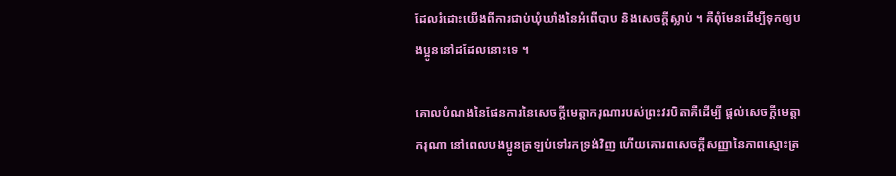ដែលរំដោះយើងពីការជាប់ឃុំឃាំងនៃអំពើបាប និងសេចក្ដីស្លាប់ ។ គឺពុំមែនដើម្បីទុកឲ្យបងប្អូននៅដដែលនោះទេ ។

គោលបំណងនៃផែនការនៃសេចក្ដីមេត្តាករុណារបស់ព្រះវរបិតាគឺដើម្បី ផ្ដល់សេចក្ដីមេត្តាករុណា នៅពេលបងប្អូនត្រឡប់ទៅរកទ្រង់វិញ ហើយគោរពសេចក្ដីសញ្ញានៃភាពស្មោះត្រ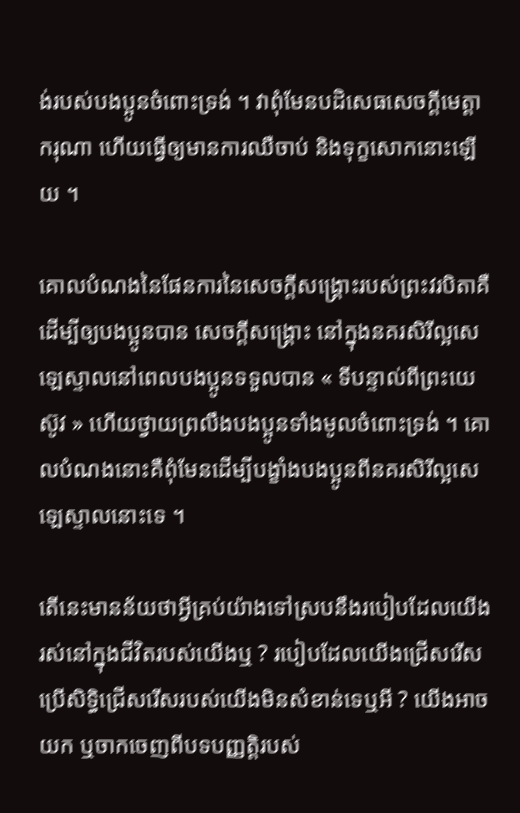ង់របស់បងប្អូនចំពោះទ្រង់ ។ វាពុំមែនបដិសេធសេចក្តីមេត្តាករុណា ហើយធ្វើឲ្យមានការឈឺចាប់ និងទុក្ខសោកនោះឡើយ ។

គោលបំណងនៃផែនការនៃសេចក្ដីសង្គ្រោះរបស់ព្រះវរបិតាគឺដើម្បីឲ្យបងប្អូនបាន សេចក្ដីសង្គ្រោះ នៅក្នុងនគរសិរីល្អសេឡេស្ទាលនៅពេលបងប្អូនទទួលបាន « ទីបន្ទាល់ពីព្រះយេស៊ូវ » ហើយថ្វាយព្រលឹងបងប្អូនទាំងមូលចំពោះទ្រង់ ។ គោលបំណងនោះគឺពុំមែនដើម្បីបង្ខាំងបងប្អូនពីនគរសិរីល្អសេឡេស្ទាលនោះទេ ។

តើនេះមានន័យថាអ្វីគ្រប់យ៉ាងទៅស្របនឹងរបៀបដែលយើងរស់នៅក្នុងជីវិតរបស់យើងឬ ? របៀបដែលយើងជ្រើសរើសប្រើសិទ្ធិជ្រើសរើសរបស់យើងមិនសំខាន់ទេឬអី ? យើងអាចយក ឬចាកចេញពីបទបញ្ញត្តិរបស់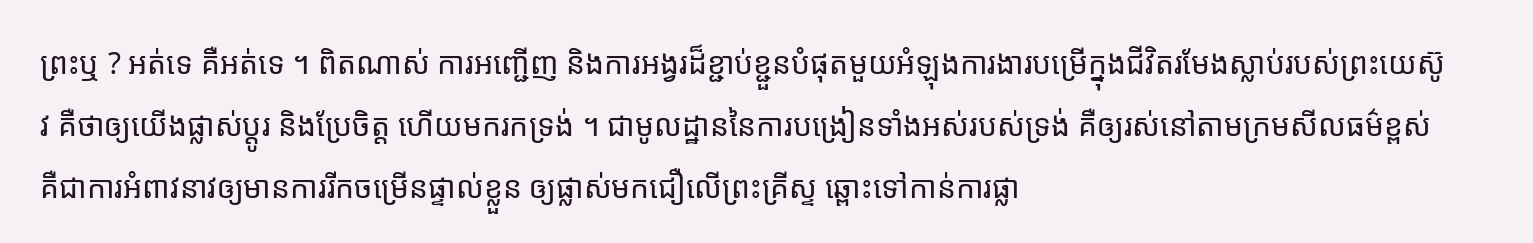ព្រះឬ ? អត់ទេ គឺអត់ទេ ។ ពិតណាស់ ការអញ្ជើញ និងការអង្វរដ៏ខ្ជាប់ខ្ជួនបំផុតមួយអំឡុងការងារបម្រើក្នុងជីវិតរមែងស្លាប់របស់ព្រះយេស៊ូវ គឺថាឲ្យយើងផ្លាស់ប្ដូរ និងប្រែចិត្ត ហើយមករកទ្រង់ ។ ជាមូលដ្ឋាននៃការបង្រៀនទាំងអស់របស់ទ្រង់ គឺឲ្យរស់នៅតាមក្រមសីលធម៌ខ្ពស់ គឺជាការអំពាវនាវឲ្យមានការរីកចម្រើនផ្ទាល់ខ្លួន ឲ្យផ្លាស់មកជឿលើព្រះគ្រីស្ទ ឆ្ពោះទៅកាន់ការផ្លា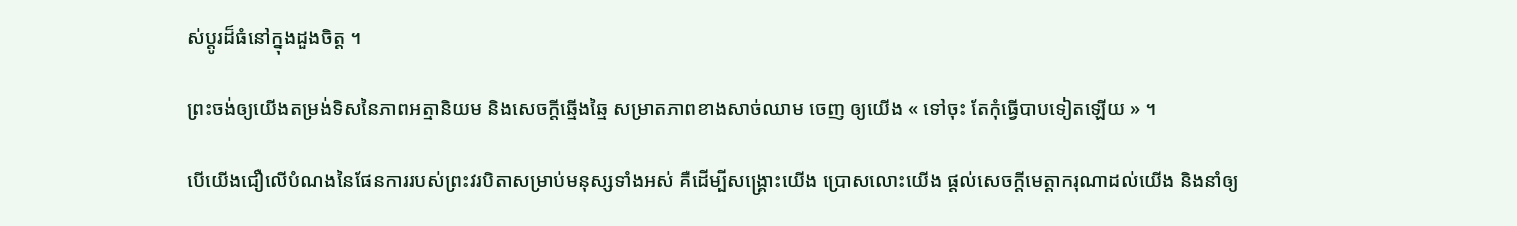ស់ប្ដូរដ៏ធំនៅក្នុងដួងចិត្ត ។

ព្រះចង់ឲ្យយើងតម្រង់ទិសនៃភាពអត្មានិយម និងសេចក្តីឆ្មើងឆ្មៃ សម្រាតភាពខាងសាច់ឈាម ចេញ ឲ្យយើង « ទៅចុះ តែកុំធ្វើបាបទៀតឡើយ » ។

បើយើងជឿលើបំណងនៃផែនការរបស់ព្រះវរបិតាសម្រាប់មនុស្សទាំងអស់ គឺដើម្បីសង្គ្រោះយើង ប្រោសលោះយើង ផ្ដល់សេចក្តីមេត្តាករុណាដល់យើង និងនាំឲ្យ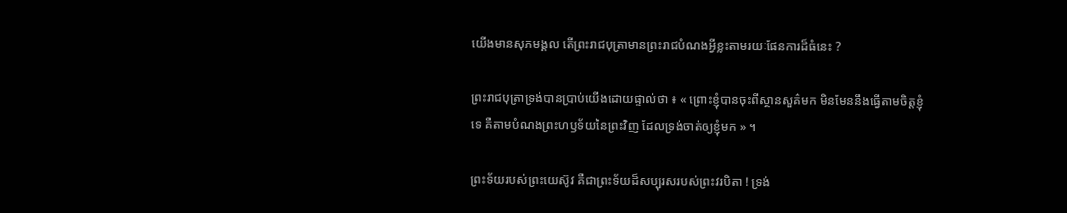យើងមានសុភមង្គល តើព្រះរាជបុត្រាមានព្រះរាជបំណងអ្វីខ្លះតាមរយៈផែនការដ៏ធំនេះ ?

ព្រះរាជបុត្រាទ្រង់បានប្រាប់យើងដោយផ្ទាល់ថា ៖ « ព្រោះខ្ញុំបានចុះពីស្ថានសួគ៌មក មិនមែននឹងធ្វើតាមចិត្តខ្ញុំទេ គឺតាមបំណងព្រះហឫទ័យនៃព្រះវិញ ដែលទ្រង់ចាត់ឲ្យខ្ញុំមក » ។

ព្រះទ័យរបស់ព្រះយេស៊ូវ គឺជាព្រះទ័យដ៏សប្បុរសរបស់ព្រះវរបិតា ! ទ្រង់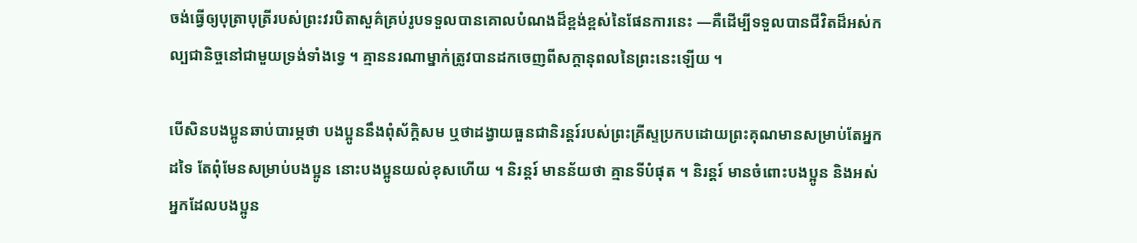ចង់ធ្វើឲ្យបុត្រាបុត្រីរបស់ព្រះវរបិតាសួគ៌គ្រប់រូបទទួលបានគោលបំណងដ៏ខ្ពង់ខ្ពស់នៃផែនការនេះ —គឺដើម្បីទទួលបានជីវិតដ៏អស់កល្បជានិច្ចនៅជាមួយទ្រង់ទាំងទ្វេ ។ គ្មាននរណាម្នាក់ត្រូវបានដកចេញពីសក្តានុពលនៃព្រះនេះឡើយ ។

បើសិនបងប្អូនឆាប់បារម្ភថា បងប្អូននឹងពុំស័ក្ដិសម ឬថាដង្វាយធួនជានិរន្ដរ៍របស់ព្រះគ្រីស្ទប្រកបដោយព្រះគុណមានសម្រាប់តែអ្នកដទៃ តែពុំមែនសម្រាប់បងប្អូន នោះបងប្អូនយល់ខុសហើយ ។ និរន្ដរ៍ មានន័យថា គ្មានទីបំផុត ។ និរន្ដរ៍ មានចំពោះបងប្អូន និងអស់អ្នកដែលបងប្អូន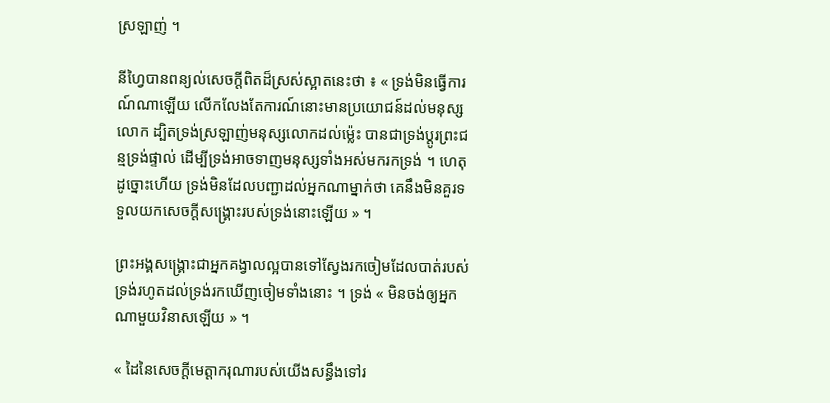ស្រឡាញ់ ។

នីហ្វៃបានពន្យល់សេចក្តីពិតដ៏ស្រស់ស្អាតនេះថា ៖ « ទ្រង់មិនធ្វើការណ៍ណាឡើយ លើកលែងតែការណ៍នោះមានប្រយោជន៍ដល់មនុស្សលោក ដ្បិតទ្រង់ស្រឡាញ់មនុស្សលោកដល់ម៉្លេះ បានជាទ្រង់ប្ដូរព្រះជន្មទ្រង់ផ្ទាល់ ដើម្បីទ្រង់អាចទាញមនុស្សទាំងអស់មករកទ្រង់ ។ ហេតុដូច្នោះហើយ ទ្រង់មិនដែលបញ្ជាដល់អ្នកណាម្នាក់ថា គេនឹងមិនគួរទទួលយកសេចក្ដីសង្គ្រោះរបស់ទ្រង់នោះឡើយ » ។

ព្រះអង្គសង្រ្គោះជាអ្នកគង្វាលល្អបានទៅស្វែងរកចៀមដែលបាត់របស់ទ្រង់រហូតដល់ទ្រង់រកឃើញចៀមទាំងនោះ ។ ទ្រង់ « មិនចង់ឲ្យអ្នកណាមួយវិនាសឡើយ » ។

« ដៃនៃសេចក្ដីមេត្តាករុណារបស់យើងសន្ធឹងទៅរ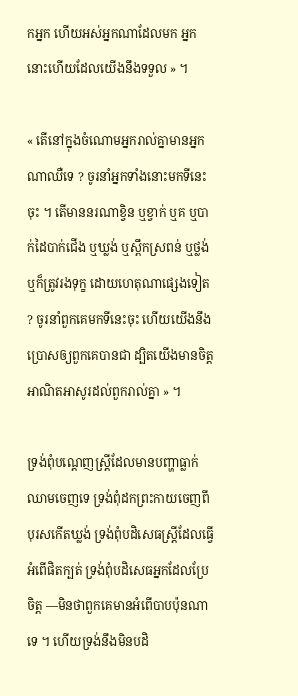កអ្នក ហើយអស់អ្នកណាដែលមក អ្នកនោះហើយដែលយើងនឹងទទួល » ។

« តើនៅក្នុងចំណោមអ្នករាល់គ្នាមានអ្នកណាឈឺទេ ? ចូរនាំអ្នកទាំងនោះមកទីនេះចុះ ។ តើមាននរណាខ្វិន ឬខ្វាក់ ឬគ ឬបាក់ដៃបាក់ជើង ឬឃ្លង់ ឬស្ពឹកស្រពន់ ឬថ្លង់ ឬក៏ត្រូវរងទុក្ខ ដោយហេតុណាផ្សេងទៀត ? ចូរនាំពួកគេមកទីនេះចុះ ហើយយើងនឹងប្រោសឲ្យពួកគេបានជា ដ្បិតយើងមានចិត្តអាណិតអាសូរដល់ពួករាល់គ្នា » ។

ទ្រង់ពុំបណ្តេញស្ត្រីដែលមានបញ្ហាធ្លាក់ឈាមចេញទេ ទ្រង់ពុំដកព្រះកាយចេញពីបុរសកើតឃ្លង់ ទ្រង់ពុំបដិសេធស្ត្រីដែលធ្វើអំពើផិតក្បត់ ទ្រង់ពុំបដិសេធអ្នកដែលប្រែចិត្ត —មិនថាពួកគេមានអំពើបាបប៉ុនណាទេ ។ ហើយទ្រង់នឹងមិនបដិ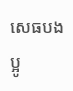សេធបងប្អូ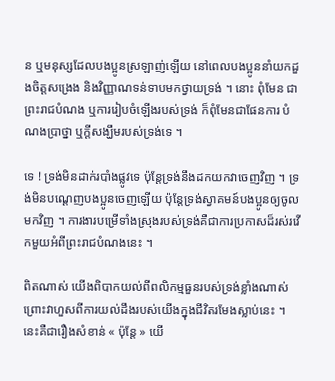ន ឬមនុស្សដែលបងប្អូនស្រឡាញ់ឡើយ នៅពេលបងប្អូននាំយកដួងចិត្តសង្រេង និងវិញ្ញាណទន់ទាបមកថ្វាយទ្រង់ ។ នោះ ពុំមែន ជាព្រះរាជបំណង ឬការរៀបចំឡើងរបស់ទ្រង់ ក៏ពុំមែនជាផែនការ បំណងប្រាថ្នា ឬក្តីសង្ឃឹមរបស់ទ្រង់ទេ ។

ទេ ! ទ្រង់មិនដាក់របាំងផ្លូវទេ ប៉ុន្តែទ្រង់នឹងដកយកវាចេញវិញ ។ ទ្រង់មិនបណ្ដេញបងប្អូនចេញឡើយ ប៉ុន្តែទ្រង់ស្វាគមន៍បងប្អូនឲ្យចូលមកវិញ ។ ការងារបម្រើទាំងស្រុងរបស់ទ្រង់គឺជាការប្រកាសដ៏រស់រវើកមួយអំពីព្រះរាជបំណងនេះ ។

ពិតណាស់ យើងពិបាកយល់ពីពលិកម្មធួនរបស់ទ្រង់ខ្លាំងណាស់ ព្រោះវាហួសពីការយល់ដឹងរបស់យើងក្នុងជីវិតរមែងស្លាប់នេះ ។ នេះគឺជារឿងសំខាន់ « ប៉ុន្តែ » យើ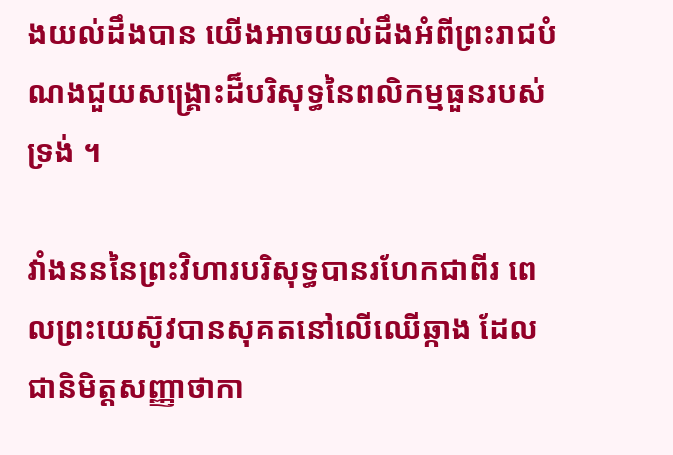ងយល់ដឹងបាន យើងអាចយល់ដឹងអំពីព្រះរាជបំណងជួយសង្គ្រោះដ៏បរិសុទ្ធនៃពលិកម្មធួនរបស់ទ្រង់ ។

វាំងនននៃព្រះវិហារបរិសុទ្ធបានរហែកជាពីរ ពេលព្រះយេស៊ូវបានសុគតនៅលើឈើឆ្កាង ដែលជានិមិត្តសញ្ញាថាកា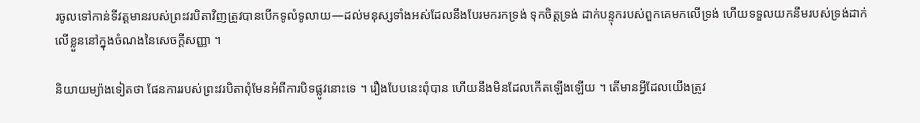រចូលទៅកាន់ទីវត្តមានរបស់ព្រះវរបិតាវិញត្រូវបានបើកទូលំទូលាយ—ដល់មនុស្សទាំងអស់ដែលនឹងបែរមករកទ្រង់ ទុកចិត្តទ្រង់ ដាក់បន្ទុករបស់ពួកគេមកលើទ្រង់ ហើយទទួលយកនឹមរបស់ទ្រង់ដាក់លើខ្លួននៅក្នុងចំណងនៃសេចក្ដីសញ្ញា ។

និយាយម្យ៉ាងទៀតថា ផែនការរបស់ព្រះវរបិតាពុំមែនអំពីការបិទផ្លូវនោះទេ ។ រឿងបែបនេះពុំបាន ហើយនឹងមិនដែលកើតឡើងឡើយ ។ តើមានអ្វីដែលយើងត្រូវ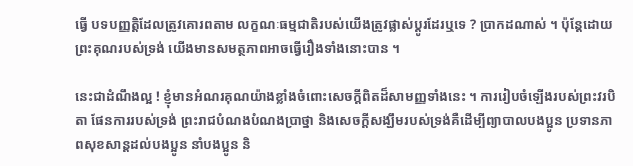ធ្វើ បទបញ្ញត្តិដែលត្រូវគោរពតាម លក្ខណៈធម្មជាតិរបស់យើងត្រូវផ្លាស់ប្ដូរដែរឬទេ ? ប្រាកដណាស់ ។ ប៉ុន្តែដោយព្រះគុណរបស់ទ្រង់ យើងមានសមត្ថភាពអាចធ្វើរឿងទាំងនោះបាន ។

នេះជាដំណឹងល្អ ! ខ្ញុំមានអំណរគុណយ៉ាងខ្លាំងចំពោះសេចក្ដីពិតដ៏សាមញ្ញទាំងនេះ ។ ការរៀបចំឡើងរបស់ព្រះវរបិតា ផែនការរបស់ទ្រង់ ព្រះរាជបំណងបំណងប្រាថ្នា និងសេចក្ដីសង្ឃឹមរបស់ទ្រង់គឺដើម្បីព្យាបាលបងប្អូន ប្រទានភាពសុខសាន្តដល់បងប្អូន នាំបងប្អូន និ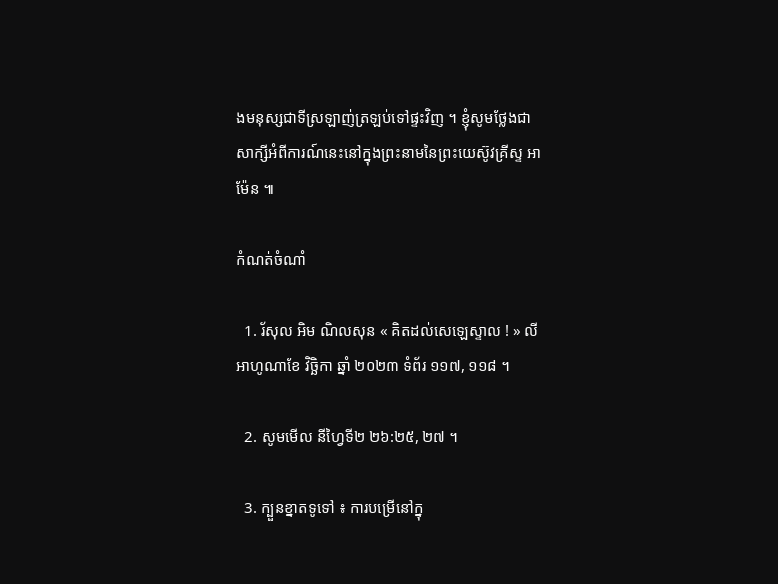ងមនុស្សជាទីស្រឡាញ់ត្រឡប់ទៅផ្ទះវិញ ។ ខ្ញុំសូមថ្លែងជាសាក្សីអំពីការណ៍នេះនៅក្នុងព្រះនាមនៃព្រះយេស៊ូវគ្រីស្ទ អាម៉ែន ៕

កំណត់ចំណាំ

  1. រ័សុល អិម ណិលសុន « គិតដល់សេឡេស្ទាល ! » លីអាហូណាខែ វិច្ឆិកា ឆ្នាំ ២០២៣ ទំព័រ ១១៧, ១១៨ ។

  2. សូមមើល នីហ្វៃទី២ ២៦:២៥, ២៧ ។

  3. ក្បួនខ្នាតទូទៅ ៖ ការបម្រើនៅក្នុ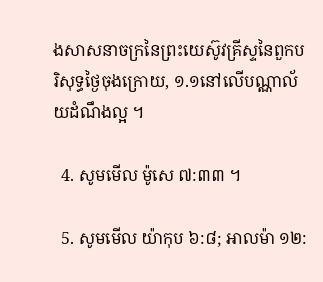ងសាសនាចក្រនៃព្រះយេស៊ូវគ្រីស្ទនៃពួកបរិសុទ្ធថ្ងៃចុងក្រោយ, ១.១នៅលើបណ្ណាល័យដំណឹងល្អ ។

  4. សូមមើល ម៉ូសេ ៧:៣៣ ។

  5. សូមមើល យ៉ាកុប ៦:៨; អាលម៉ា ១២: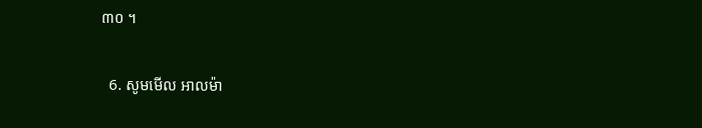៣០ ។

  6. សូមមើល អាលម៉ា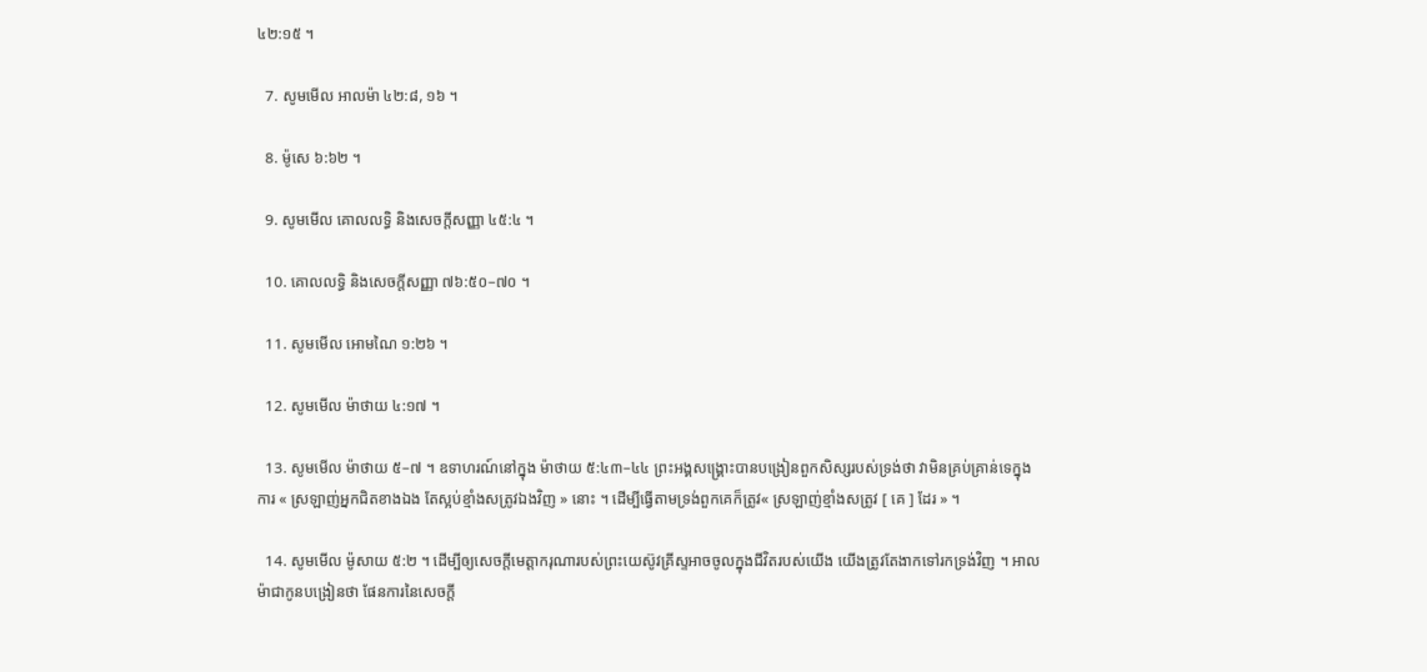៤២:១៥ ។

  7. សូមមើល អាលម៉ា ៤២:៨, ១៦ ។

  8. ម៉ូសេ ៦:៦២ ។

  9. សូមមើល គោលលទ្ធិ និងសេចក្ដីសញ្ញា ៤៥:៤ ។

  10. គោលលទ្ធិ និងសេចក្តីសញ្ញា ៧៦:៥០–៧០ ។

  11. សូមមើល អោមណៃ ១:២៦ ។

  12. សូមមើល ម៉ាថាយ ៤:១៧ ។

  13. សូមមើល ម៉ាថាយ ៥–៧ ។ ឧទាហរណ៍នៅក្នុង ម៉ាថាយ ៥:៤៣–៤៤ ព្រះអង្គសង្គ្រោះបានបង្រៀនពួកសិស្សរបស់ទ្រង់ថា វាមិនគ្រប់គ្រាន់ទេក្នុងការ « ស្រឡាញ់អ្នកជិតខាងឯង តែស្អប់ខ្មាំងសត្រូវឯងវិញ » នោះ ។ ដើម្បីធ្វើតាមទ្រង់ពួកគេក៏ត្រូវ« ស្រឡាញ់ខ្មាំងសត្រូវ [ គេ ] ដែរ » ។

  14. សូមមើល ម៉ូសាយ ៥:២ ។ ដើម្បីឲ្យសេចក្ដីមេត្តាករុណារបស់ព្រះយេស៊ូវគ្រីស្ទអាចចូលក្នុងជីវិតរបស់យើង យើងត្រូវតែងាកទៅរកទ្រង់វិញ ។ អាលម៉ាជាកូនបង្រៀនថា ផែនការនៃសេចក្ដី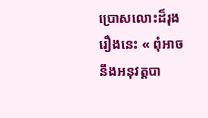ប្រោសលោះដ៏រុងរឿងនេះ « ពុំអាចនឹងអនុវត្តបា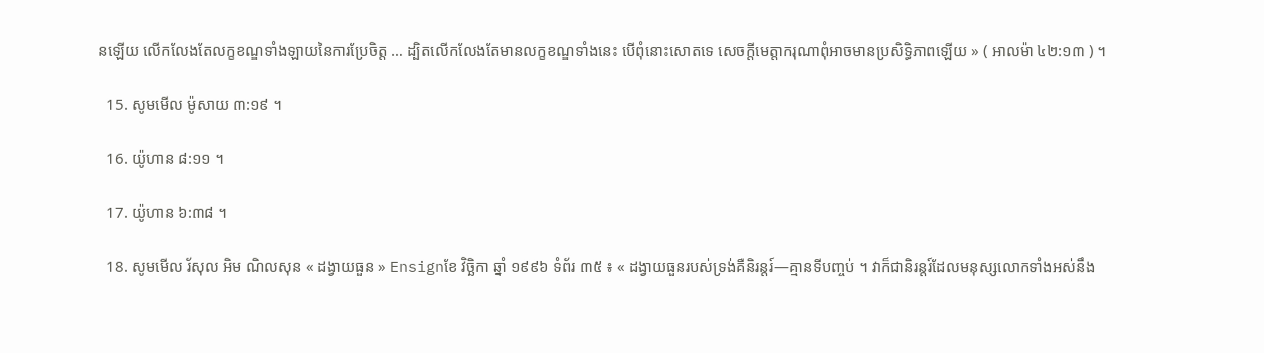នឡើយ លើកលែងតែលក្ខខណ្ឌទាំងឡាយនៃការប្រែចិត្ត … ដ្បិតលើកលែងតែមានលក្ខខណ្ឌទាំងនេះ បើពុំនោះសោតទេ សេចក្ដីមេត្តាករុណាពុំអាចមានប្រសិទ្ធិភាពឡើយ » ( អាលម៉ា ៤២:១៣ ) ។

  15. សូមមើល ម៉ូសាយ ៣:១៩ ។

  16. យ៉ូហាន ៨:១១ ។

  17. យ៉ូហាន ៦:៣៨ ។

  18. សូមមើល រ័សុល អិម ណិលសុន « ដង្វាយធួន » Ensignខែ វិច្ឆិកា ឆ្នាំ ១៩៩៦ ទំព័រ ៣៥ ៖ « ដង្វាយធួនរបស់ទ្រង់គឺនិរន្ដរ៍—គ្មានទីបញ្ចប់ ។ វាក៏ជានិរន្ដរ៍ដែលមនុស្សលោកទាំងអស់នឹង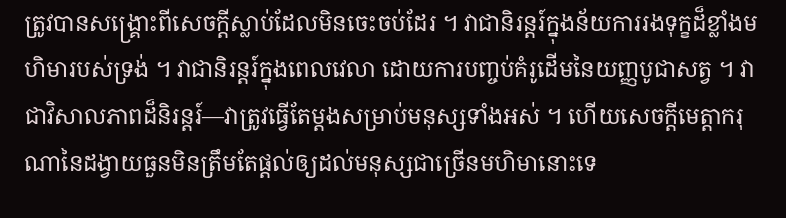ត្រូវបានសង្គ្រោះពីសេចក្ដីស្លាប់ដែលមិនចេះចប់ដែរ ។ វាជានិរន្ដរ៍ក្នុងន័យការរងទុក្ខដ៏ខ្លាំងមហិមារបស់ទ្រង់ ។ វាជានិរន្ដរ៍ក្នុងពេលវេលា ដោយការបញ្ចប់គំរូដើមនៃយញ្ញបូជាសត្វ ។ វាជាវិសាលភាពដ៏និរន្តរ៍—វាត្រូវធ្វើតែម្ដងសម្រាប់មនុស្សទាំងអស់ ។ ហើយសេចក្ដីមេត្តាករុណានៃដង្វាយធួនមិនត្រឹមតែផ្តល់ឲ្យដល់មនុស្សជាច្រើនមហិមានោះទេ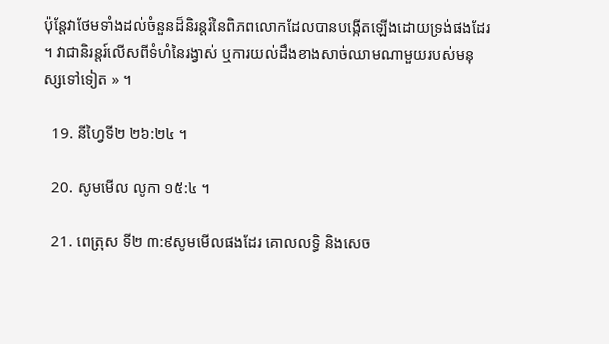ប៉ុន្ដែវាថែមទាំងដល់ចំនួនដ៏និរន្តរ៍នៃពិភពលោកដែលបានបង្កើតឡើងដោយទ្រង់ផងដែរ ។ វាជានិរន្តរ៍លើសពីទំហំនៃរង្វាស់ ឬការយល់ដឹងខាងសាច់ឈាមណាមួយរបស់មនុស្សទៅទៀត » ។

  19. នីហ្វៃទី២ ២៦:២៤ ។

  20. សូមមើល លូកា ១៥:៤ ។

  21. ពេត្រុស ទី២ ៣:៩សូមមើលផងដែរ គោលលទ្ធិ និងសេច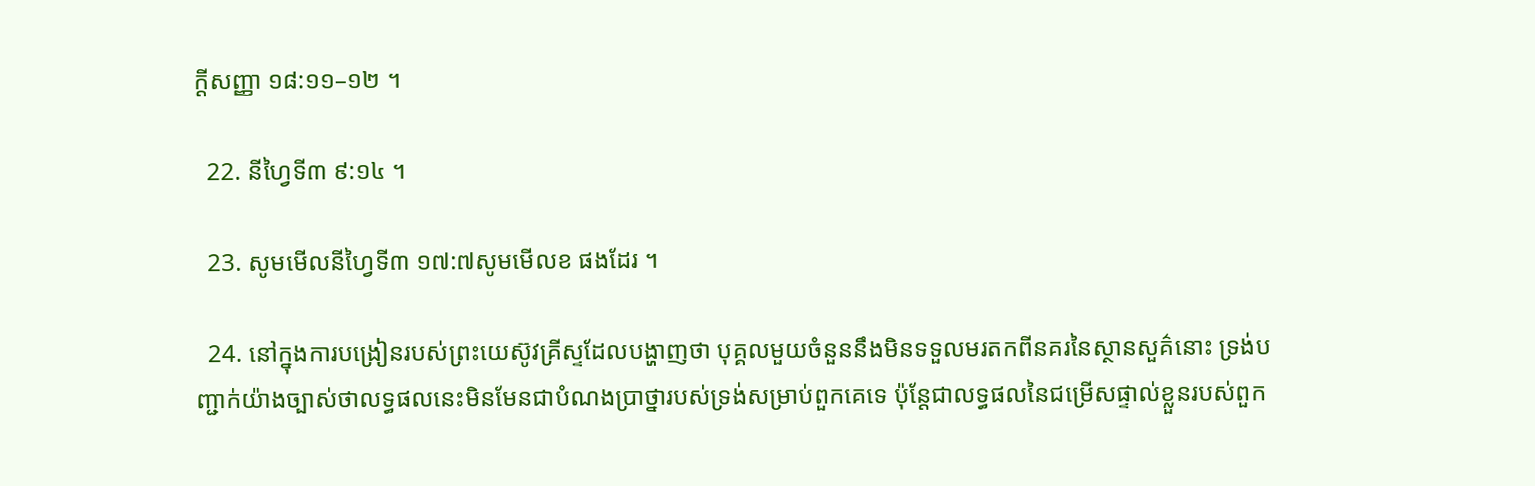ក្ដីសញ្ញា ១៨:១១–១២ ។

  22. នីហ្វៃទី៣ ៩:១៤ ។

  23. សូមមើលនីហ្វៃទី៣ ១៧:៧សូមមើលខ ផងដែរ ។

  24. នៅក្នុងការបង្រៀនរបស់ព្រះយេស៊ូវគ្រីស្ទដែលបង្ហាញថា បុគ្គលមួយចំនួននឹងមិនទទួលមរតកពីនគរនៃស្ថានសួគ៌នោះ ទ្រង់បញ្ជាក់យ៉ាងច្បាស់ថាលទ្ធផលនេះមិនមែនជាបំណងប្រាថ្នារបស់ទ្រង់សម្រាប់ពួកគេទេ ប៉ុន្តែជាលទ្ធផលនៃជម្រើសផ្ទាល់ខ្លួនរបស់ពួក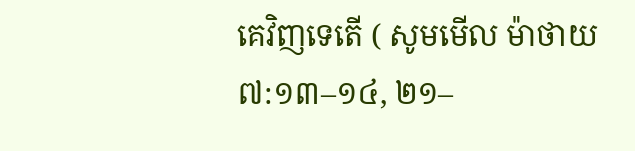គេវិញទេតើ ( សូមមើល ម៉ាថាយ ៧:១៣–១៤, ២១–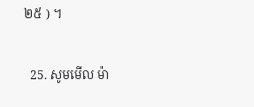២៥ ) ។

  25. សូមមើល ម៉ា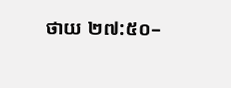ថាយ ២៧:៥០–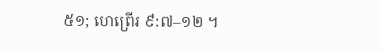៥១; ហេព្រើរ ៩:៧–១២ ។